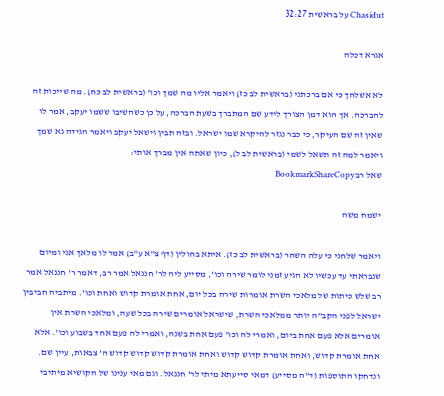Chasidut על בראשית 32:27

אגרא דכלה

לא אשלחך כי אם ברכתני (בראשית לב כז) ויאמר אליו מה שמך וכו' (בראשית לב כח). מה שייכות זה להברכה. אך הוא דמן הצורך לידע שם המתברך בשעת הברכה, על כן כשהשיבו ששמו יעקב, אמר לו שאין זה שם העיקר, כי כבר נגזר להיקרא שמו ישראל. ובזה תבין וישאל יעקב ויאמר הגידה נא שמך ויאמר למה זה תשאל לשמי (בראשית לב ל), כיון שאתה אין מברך אותי:
שאל רבBookmarkShareCopy

ישמח משה

ויאמר שלחני כי עלה השחר (בראשית לב כז). איתא בחולין (דף צ"א ע"ב) אמר לו מלאך אני ומיום שנבראתי עד עכשיו לא הגיע זמני לומר שירה וכו', מסייע ליה לר' חננאל אמר רב, דאמר ר' חננאל אמר רב שלש כיתות של מלאכי השרת אומרות שירה בכל יום, אחת אומרת קדוש ואחת וכו'. מיתביה חביבין ישראל לפני הקב"ה יותר ממלאכי השרת, שישראל אומרים שירה בכל שעה, ומלאכי השרת אין אומרים אלא פעם אחת ביום, ואמרי לה וכו' פעם אחת בשנה, ואמרי לה פעם אחד בשבוע וכו'. אלא אחת אומרת קדוש, ואחת אומרת קדוש קדוש ואחת אומרת קדוש קדוש קדוש ה' צבאות, עיין שם. ונדחקו התוספות (ד"ה מסייע) דמאי סייעתא מיתי לר' חננאל. וגם מאי ענינו של הקושיא מיתיבי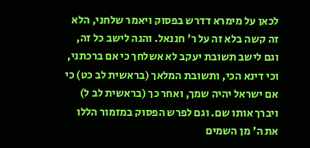לכאן על מימרא דדרש בפסוק ויאמר שלחני, הלא זה קשה בלא זה על ר' חננאל. והנה לישב כל זה, וגם לישב תשובת יעקב לא אשלחך כי אם ברכתני, וכי דינא הכי, ותשובת המלאך (בראשית לב כט) כי אם ישראל יהיה שמך, ואחר כך (בראשית לב ל) ויברך אותו שם. וגם לפרש הפסוק במזמור הללו את ה' מן השמים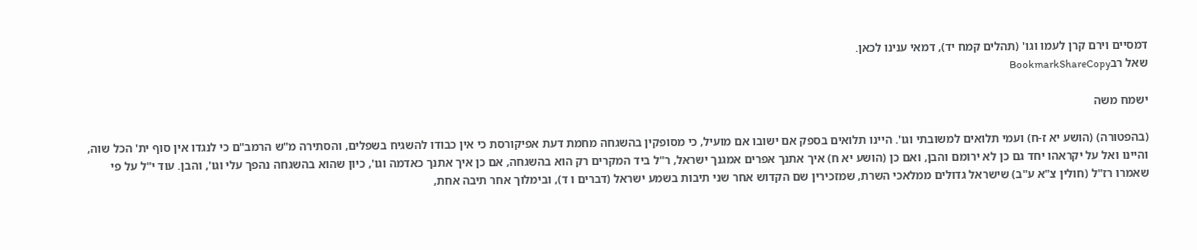דמסיים וירם קרן לעמו וגו' (תהלים קמח יד), דמאי ענינו לכאן.
שאל רבBookmarkShareCopy

ישמח משה

(בהפטורה) (הושע יא ז-ח) ועמי תלואים למשובתי וגו'. היינו תלואים בספק אם ישובו אם מועיל, כי מסופקין בהשגחה מחמת דעת אפיקורסת כי אין כבודו להשגיח בשפלים, והסתירה מ"ש הרמב"ם כי לנגדו אין סוף ית' הכל שוה, והיינו ואל על יקראהו יחד גם כן לא ירומם והבן, ואם כן (הושע יא ח) איך אתנך אפרים אמגנך ישראל, ר"ל ביד המקרים רק הוא בהשגחה, אם כן איך אתנך כאדמה וגו', כיון שהוא בהשגחה נהפך עלי וגו', והבן. עוד י"ל על פי שאמרו רז"ל (חולין צ"א ע"ב) שישראל גדולים ממלאכי השרת, שמזכירין שם הקדוש אחר שני תיבות בשמע ישראל (דברים ו ד), ובימלוך אחר תיבה אחת,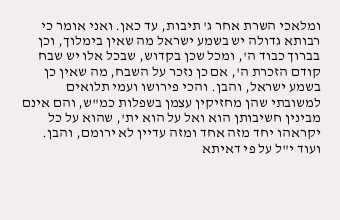ומלאכי השרת אחר ג' תיבות, עד כאן. ואני אומר כי רבותא גדולה יש בשמע ישראל מה שאין בימלוך, וכן בברוך כבוד ה', ומכל שכן בקדוש, שבכל אלו יש שבח קודם הזכרת ה', אם כן נזכר על השבח, מה שאין כן בשמע ישראל, והבן. והכי פירושו ועמי תלואים למשובתי שהן מחזיקין עצמן בשפלות כמ"ש, והם אינם מבינין חשיבותן הוא ואל על הוא ית', שהוא על כל יקראהו יחד מזה אחד ומזה עדיין לא ירומם, והבן. ועוד י"ל על פי דאיתא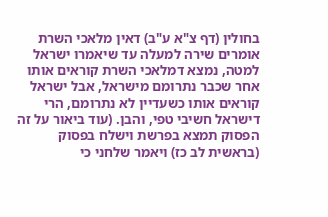בחולין (דף צ"א ע"ב) דאין מלאכי השרת אומרים שירה למעלה עד שיאמרו ישראל למטה, נמצא דמלאכי השרת קוראים אותו אחר שכבר נתרומם מישראל, אבל ישראל קוראים אותו כשעדיין לא נתרומם, הרי דישראל חשיבי טפי, והבן. (עוד ביאור על זה הפסוק תמצא בפרשת וישלח בפסוק (בראשית לב כז) ויאמר שלחני כי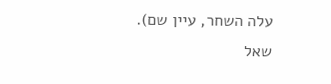עלה השחר, עיין שם).
שאל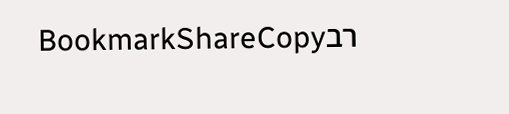רבBookmarkShareCopy